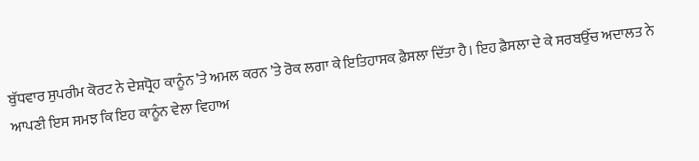ਬੁੱਧਵਾਰ ਸੁਪਰੀਮ ਕੋਰਟ ਨੇ ਦੇਸ਼ਧ੍ਰੋਹ ਕਾਨੂੰਨ ’ਤੇ ਅਮਲ ਕਰਨ ’ਤੇ ਰੋਕ ਲਗਾ ਕੇ ਇਤਿਹਾਸਕ ਫ਼ੈਸਲਾ ਦਿੱਤਾ ਹੈ। ਇਹ ਫ਼ੈਸਲਾ ਦੇ ਕੇ ਸਰਬਉੱਚ ਅਦਾਲਤ ਨੇ ਆਪਣੀ ਇਸ ਸਮਝ ਕਿ ਇਹ ਕਾਨੂੰਨ ਵੇਲਾ ਵਿਹਾਅ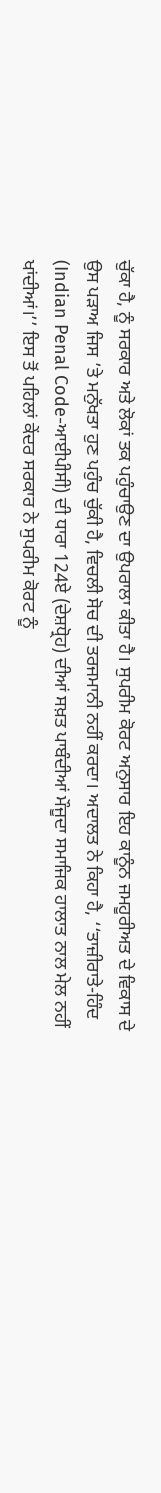ਚੁੱਕਾ ਹੈ, ਨੂੰ ਸਰਕਾਰ ਅਤੇ ਲੋਕਾਂ ਤਕ ਪਹੁੰਚਾਉਣ ਦਾ ਉਪਰਾਲਾ ਕੀਤਾ ਹੈ। ਸੁਪਰੀਮ ਕੋਰਟ ਅਨੁਸਾਰ ਇਹ ਕਾਨੂੰਨ ਜਮਹੂਰੀਅਤ ਦੇ ਵਿਕਾਸ ਦੇ ਉਸ ਪੜਾਅ ਜਿਸ ’ਤੇ ਮਨੁੱਖਤਾ ਹੁਣ ਪਹੁੰਚ ਚੁੱਕੀ ਹੈ, ਵਿਚਲੀ ਸੋਚ ਦੀ ਤਰਜਮਾਨੀ ਨਹੀਂ ਕਰਦਾ। ਅਦਾਲਤ ਨੇ ਕਿਹਾ ਹੈ, ‘‘ਤਾਜ਼ੀਰਾਤੇ-ਹਿੰਦ (Indian Penal Code-ਆਈਪੀਸੀ) ਦੀ ਧਾਰਾ 124ਏ (ਦੇਸ਼ਧ੍ਰੋਹ) ਦੀਆਂ ਸਖ਼ਤ ਪਾਬੰਦੀਆਂ ਮੌਜੂਦਾ ਸਮਾਜਿਕ ਹਾਲਾਤ ਨਾਲ ਮੇਲ ਨਹੀਂ ਖਾਂਦੀਆਂ।’’ ਇਸ ਤੋਂ ਪਹਿਲਾਂ ਕੇਂਦਰ ਸਰਕਾਰ ਨੇ ਸੁਪਰੀਮ ਕੋਰਟ ਨੂੰ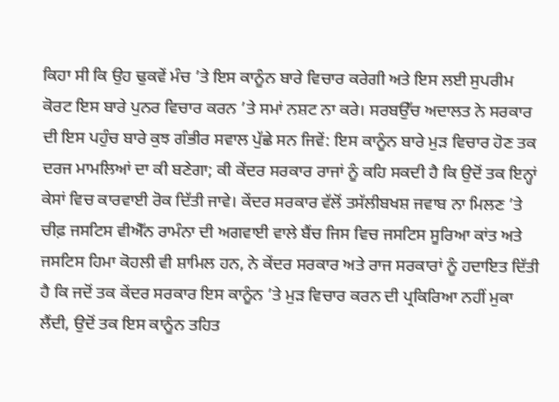ਕਿਹਾ ਸੀ ਕਿ ਉਹ ਢੁਕਵੇਂ ਮੰਚ ’ਤੇ ਇਸ ਕਾਨੂੰਨ ਬਾਰੇ ਵਿਚਾਰ ਕਰੇਗੀ ਅਤੇ ਇਸ ਲਈ ਸੁਪਰੀਮ ਕੋਰਟ ਇਸ ਬਾਰੇ ਪੁਨਰ ਵਿਚਾਰ ਕਰਨ ’ਤੇ ਸਮਾਂ ਨਸ਼ਟ ਨਾ ਕਰੇ। ਸਰਬਉੱਚ ਅਦਾਲਤ ਨੇ ਸਰਕਾਰ ਦੀ ਇਸ ਪਹੁੰਚ ਬਾਰੇ ਕੁਝ ਗੰਭੀਰ ਸਵਾਲ ਪੁੱਛੇ ਸਨ ਜਿਵੇਂ: ਇਸ ਕਾਨੂੰਨ ਬਾਰੇ ਮੁੜ ਵਿਚਾਰ ਹੋਣ ਤਕ ਦਰਜ ਮਾਮਲਿਆਂ ਦਾ ਕੀ ਬਣੇਗਾ; ਕੀ ਕੇਂਦਰ ਸਰਕਾਰ ਰਾਜਾਂ ਨੂੰ ਕਹਿ ਸਕਦੀ ਹੈ ਕਿ ਉਦੋਂ ਤਕ ਇਨ੍ਹਾਂ ਕੇਸਾਂ ਵਿਚ ਕਾਰਵਾਈ ਰੋਕ ਦਿੱਤੀ ਜਾਵੇ। ਕੇਂਦਰ ਸਰਕਾਰ ਵੱਲੋਂ ਤਸੱਲੀਬਖਸ਼ ਜਵਾਬ ਨਾ ਮਿਲਣ ’ਤੇ ਚੀਫ਼ ਜਸਟਿਸ ਵੀਐੱਨ ਰਾਮੰਨਾ ਦੀ ਅਗਵਾਈ ਵਾਲੇ ਬੈਂਚ ਜਿਸ ਵਿਚ ਜਸਟਿਸ ਸੂਰਿਆ ਕਾਂਤ ਅਤੇ ਜਸਟਿਸ ਹਿਮਾ ਕੋਹਲੀ ਵੀ ਸ਼ਾਮਿਲ ਹਨ, ਨੇ ਕੇਂਦਰ ਸਰਕਾਰ ਅਤੇ ਰਾਜ ਸਰਕਾਰਾਂ ਨੂੰ ਹਦਾਇਤ ਦਿੱਤੀ ਹੈ ਕਿ ਜਦੋਂ ਤਕ ਕੇਂਦਰ ਸਰਕਾਰ ਇਸ ਕਾਨੂੰਨ ’ਤੇ ਮੁੜ ਵਿਚਾਰ ਕਰਨ ਦੀ ਪ੍ਰਕਿਰਿਆ ਨਹੀਂ ਮੁਕਾ ਲੈਂਦੀ, ਉਦੋਂ ਤਕ ਇਸ ਕਾਨੂੰਨ ਤਹਿਤ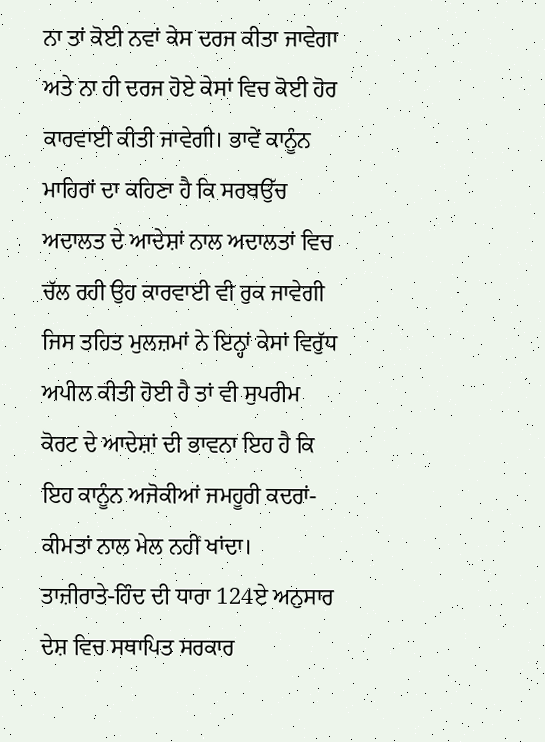ਨਾ ਤਾਂ ਕੋਈ ਨਵਾਂ ਕੇਸ ਦਰਜ ਕੀਤਾ ਜਾਵੇਗਾ ਅਤੇ ਨਾ ਹੀ ਦਰਜ ਹੋਏ ਕੇਸਾਂ ਵਿਚ ਕੋਈ ਹੋਰ ਕਾਰਵਾਈ ਕੀਤੀ ਜਾਵੇਗੀ। ਭਾਵੇਂ ਕਾਨੂੰਨ ਮਾਹਿਰਾਂ ਦਾ ਕਹਿਣਾ ਹੈ ਕਿ ਸਰਬਉੱਚ ਅਦਾਲਤ ਦੇ ਆਦੇਸ਼ਾਂ ਨਾਲ ਅਦਾਲਤਾਂ ਵਿਚ ਚੱਲ ਰਹੀ ਉਹ ਕਾਰਵਾਈ ਵੀ ਰੁਕ ਜਾਵੇਗੀ ਜਿਸ ਤਹਿਤ ਮੁਲਜ਼ਮਾਂ ਨੇ ਇਨ੍ਹਾਂ ਕੇਸਾਂ ਵਿਰੁੱਧ ਅਪੀਲ ਕੀਤੀ ਹੋਈ ਹੈ ਤਾਂ ਵੀ ਸੁਪਰੀਮ ਕੋਰਟ ਦੇ ਆਦੇਸ਼ਾਂ ਦੀ ਭਾਵਨਾ ਇਹ ਹੈ ਕਿ ਇਹ ਕਾਨੂੰਨ ਅਜੋਕੀਆਂ ਜਮਹੂਰੀ ਕਦਰਾਂ-ਕੀਮਤਾਂ ਨਾਲ ਮੇਲ ਨਹੀਂ ਖਾਂਦਾ।
ਤਾਜ਼ੀਰਾਤੇ-ਹਿੰਦ ਦੀ ਧਾਰਾ 124ਏ ਅਨੁਸਾਰ ਦੇਸ਼ ਵਿਚ ਸਥਾਪਿਤ ਸਰਕਾਰ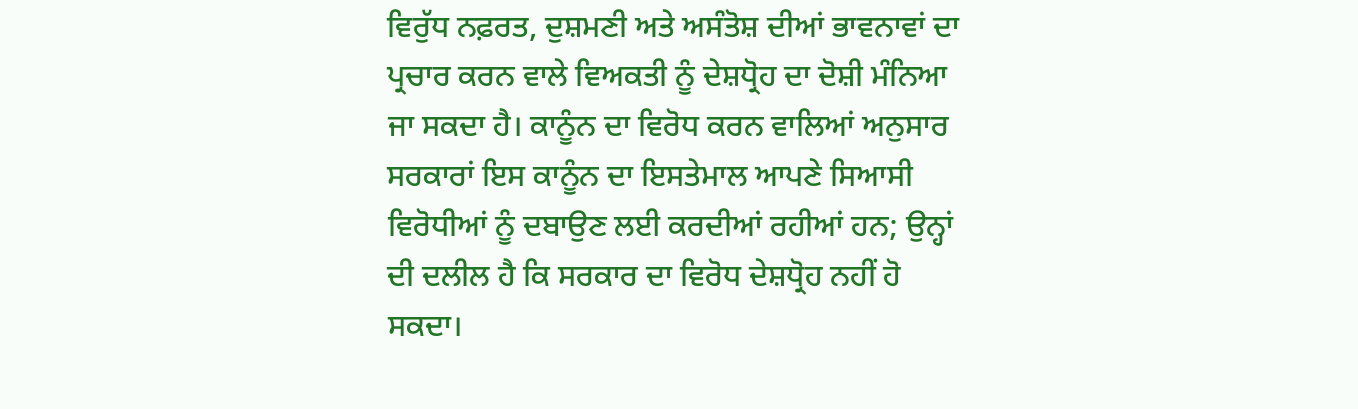ਵਿਰੁੱਧ ਨਫ਼ਰਤ, ਦੁਸ਼ਮਣੀ ਅਤੇ ਅਸੰਤੋਸ਼ ਦੀਆਂ ਭਾਵਨਾਵਾਂ ਦਾ ਪ੍ਰਚਾਰ ਕਰਨ ਵਾਲੇ ਵਿਅਕਤੀ ਨੂੰ ਦੇਸ਼ਧ੍ਰੋਹ ਦਾ ਦੋਸ਼ੀ ਮੰਨਿਆ ਜਾ ਸਕਦਾ ਹੈ। ਕਾਨੂੰਨ ਦਾ ਵਿਰੋਧ ਕਰਨ ਵਾਲਿਆਂ ਅਨੁਸਾਰ ਸਰਕਾਰਾਂ ਇਸ ਕਾਨੂੰਨ ਦਾ ਇਸਤੇਮਾਲ ਆਪਣੇ ਸਿਆਸੀ ਵਿਰੋਧੀਆਂ ਨੂੰ ਦਬਾਉਣ ਲਈ ਕਰਦੀਆਂ ਰਹੀਆਂ ਹਨ; ਉਨ੍ਹਾਂ ਦੀ ਦਲੀਲ ਹੈ ਕਿ ਸਰਕਾਰ ਦਾ ਵਿਰੋਧ ਦੇਸ਼ਧ੍ਰੋਹ ਨਹੀਂ ਹੋ ਸਕਦਾ।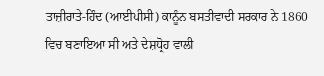ਤਾਜ਼ੀਰਾਤੇ-ਹਿੰਦ (ਆਈਪੀਸੀ) ਕਾਨੂੰਨ ਬਸਤੀਵਾਦੀ ਸਰਕਾਰ ਨੇ 1860 ਵਿਚ ਬਣਾਇਆ ਸੀ ਅਤੇ ਦੇਸ਼ਧ੍ਰੋਹ ਵਾਲੀ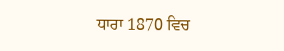ਧਾਰਾ 1870 ਵਿਚ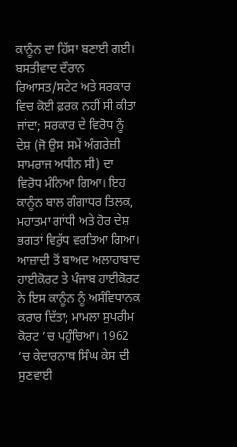ਕਾਨੂੰਨ ਦਾ ਹਿੱਸਾ ਬਣਾਈ ਗਈ। ਬਸਤੀਵਾਦ ਦੌਰਾਨ ਰਿਆਸਤ/ਸਟੇਟ ਅਤੇ ਸਰਕਾਰ ਵਿਚ ਕੋਈ ਫ਼ਰਕ ਨਹੀਂ ਸੀ ਕੀਤਾ ਜਾਂਦਾ; ਸਰਕਾਰ ਦੇ ਵਿਰੋਧ ਨੂੰ ਦੇਸ਼ (ਜੋ ਉਸ ਸਮੇਂ ਅੰਗਰੇਜ਼ੀ ਸਾਮਰਾਜ ਅਧੀਨ ਸੀ) ਦਾ ਵਿਰੋਧ ਮੰਨਿਆ ਗਿਆ। ਇਹ ਕਾਨੂੰਨ ਬਾਲ ਗੰਗਾਧਰ ਤਿਲਕ, ਮਹਾਤਮਾ ਗਾਂਧੀ ਅਤੇ ਹੋਰ ਦੇਸ਼ ਭਗਤਾਂ ਵਿਰੁੱਧ ਵਰਤਿਆ ਗਿਆ।
ਆਜ਼ਾਦੀ ਤੋਂ ਬਾਅਦ ਅਲਾਹਾਬਾਦ ਹਾਈਕੋਰਟ ਤੇ ਪੰਜਾਬ ਹਾਈਕੋਰਟ ਨੇ ਇਸ ਕਾਨੂੰਨ ਨੂੰ ਅਸੰਵਿਧਾਨਕ ਕਰਾਰ ਦਿੱਤਾ; ਮਾਮਲਾ ਸੁਪਰੀਮ ਕੋਰਟ ’ਚ ਪਹੁੰਚਿਆ। 1962 ’ਚ ਕੇਦਾਰਨਾਥ ਸਿੰਘ ਕੇਸ ਦੀ ਸੁਣਵਾਈ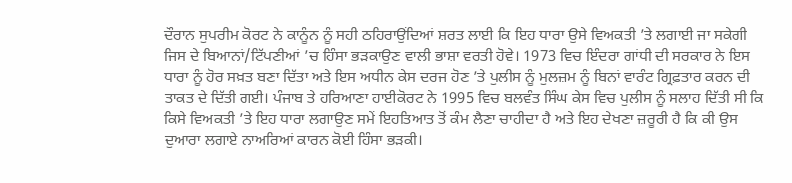ਦੌਰਾਨ ਸੁਪਰੀਮ ਕੋਰਟ ਨੇ ਕਾਨੂੰਨ ਨੂੰ ਸਹੀ ਠਹਿਰਾਉਂਦਿਆਂ ਸ਼ਰਤ ਲਾਈ ਕਿ ਇਹ ਧਾਰਾ ਉਸੇ ਵਿਅਕਤੀ ’ਤੇ ਲਗਾਈ ਜਾ ਸਕੇਗੀ ਜਿਸ ਦੇ ਬਿਆਨਾਂ/ਟਿੱਪਣੀਆਂ ’ਚ ਹਿੰਸਾ ਭੜਕਾਉਣ ਵਾਲੀ ਭਾਸ਼ਾ ਵਰਤੀ ਹੋਵੇ। 1973 ਵਿਚ ਇੰਦਰਾ ਗਾਂਧੀ ਦੀ ਸਰਕਾਰ ਨੇ ਇਸ ਧਾਰਾ ਨੂੰ ਹੋਰ ਸਖ਼ਤ ਬਣਾ ਦਿੱਤਾ ਅਤੇ ਇਸ ਅਧੀਨ ਕੇਸ ਦਰਜ ਹੋਣ ’ਤੇ ਪੁਲੀਸ ਨੂੰ ਮੁਲਜ਼ਮ ਨੂੰ ਬਿਨਾਂ ਵਾਰੰਟ ਗ੍ਰਿਫ਼ਤਾਰ ਕਰਨ ਦੀ ਤਾਕਤ ਦੇ ਦਿੱਤੀ ਗਈ। ਪੰਜਾਬ ਤੇ ਹਰਿਆਣਾ ਹਾਈਕੋਰਟ ਨੇ 1995 ਵਿਚ ਬਲਵੰਤ ਸਿੰਘ ਕੇਸ ਵਿਚ ਪੁਲੀਸ ਨੂੰ ਸਲਾਹ ਦਿੱਤੀ ਸੀ ਕਿ ਕਿਸੇ ਵਿਅਕਤੀ ’ਤੇ ਇਹ ਧਾਰਾ ਲਗਾਉਣ ਸਮੇਂ ਇਹਤਿਆਤ ਤੋਂ ਕੰਮ ਲੈਣਾ ਚਾਹੀਦਾ ਹੈ ਅਤੇ ਇਹ ਦੇਖਣਾ ਜ਼ਰੂਰੀ ਹੈ ਕਿ ਕੀ ਉਸ ਦੁਆਰਾ ਲਗਾਏ ਨਾਅਰਿਆਂ ਕਾਰਨ ਕੋਈ ਹਿੰਸਾ ਭੜਕੀ।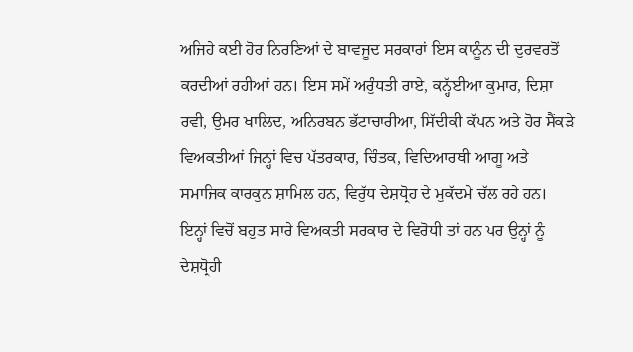ਅਜਿਹੇ ਕਈ ਹੋਰ ਨਿਰਣਿਆਂ ਦੇ ਬਾਵਜੂਦ ਸਰਕਾਰਾਂ ਇਸ ਕਾਨੂੰਨ ਦੀ ਦੁਰਵਰਤੋਂ ਕਰਦੀਆਂ ਰਹੀਆਂ ਹਨ। ਇਸ ਸਮੇਂ ਅਰੁੰਧਤੀ ਰਾਏ, ਕਨ੍ਹੱਈਆ ਕੁਮਾਰ, ਦਿਸ਼ਾ ਰਵੀ, ਉਮਰ ਖਾਲਿਦ, ਅਨਿਰਬਨ ਭੱਟਾਚਾਰੀਆ, ਸਿੱਦੀਕੀ ਕੱਪਨ ਅਤੇ ਹੋਰ ਸੈਂਕੜੇ ਵਿਅਕਤੀਆਂ ਜਿਨ੍ਹਾਂ ਵਿਚ ਪੱਤਰਕਾਰ, ਚਿੰਤਕ, ਵਿਦਿਆਰਥੀ ਆਗੂ ਅਤੇ ਸਮਾਜਿਕ ਕਾਰਕੁਨ ਸ਼ਾਮਿਲ ਹਨ, ਵਿਰੁੱਧ ਦੇਸ਼ਧ੍ਰੋਹ ਦੇ ਮੁਕੱਦਮੇ ਚੱਲ ਰਹੇ ਹਨ। ਇਨ੍ਹਾਂ ਵਿਚੋਂ ਬਹੁਤ ਸਾਰੇ ਵਿਅਕਤੀ ਸਰਕਾਰ ਦੇ ਵਿਰੋਧੀ ਤਾਂ ਹਨ ਪਰ ਉਨ੍ਹਾਂ ਨੂੰ ਦੇਸ਼ਧ੍ਰੋਹੀ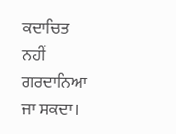ਕਦਾਚਿਤ ਨਹੀਂ ਗਰਦਾਨਿਆ ਜਾ ਸਕਦਾ।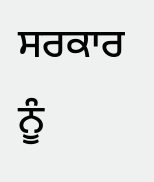ਸਰਕਾਰ ਨੂੰ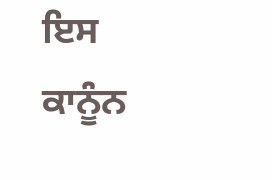ਇਸ ਕਾਨੂੰਨ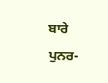ਬਾਰੇ ਪੁਨਰ-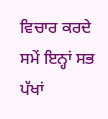ਵਿਚਾਰ ਕਰਦੇ ਸਮੇਂ ਇਨ੍ਹਾਂ ਸਭ ਪੱਖਾਂ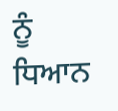ਨੂੰ ਧਿਆਨ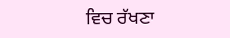ਵਿਚ ਰੱਖਣਾ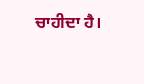ਚਾਹੀਦਾ ਹੈ।